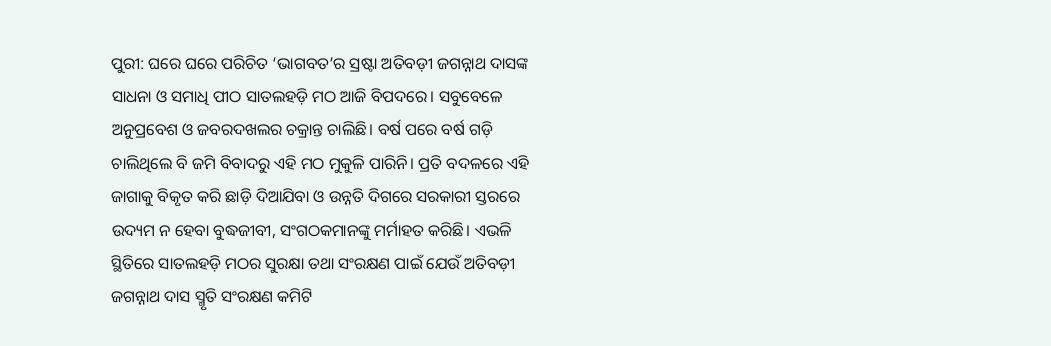ପୁରୀ: ଘରେ ଘରେ ପରିଚିତ ‘ଭାଗବତ’ର ସ୍ରଷ୍ଟା ଅତିବଡ଼ୀ ଜଗନ୍ନାଥ ଦାସଙ୍କ ସାଧନା ଓ ସମାଧି ପୀଠ ସାତଲହଡ଼ି ମଠ ଆଜି ବିପଦରେ। ସବୁବେଳେ ଅନୁପ୍ରବେଶ ଓ ଜବରଦଖଲର ଚକ୍ରାନ୍ତ ଚାଲିଛି। ବର୍ଷ ପରେ ବର୍ଷ ଗଡ଼ି ଚାଲିଥିଲେ ବି ଜମି ବିବାଦରୁ ଏହି ମଠ ମୁକୁଳି ପାରିନି। ପ୍ରତି ବଦଳରେ ଏହି ଜାଗାକୁ ବିକୃତ କରି ଛାଡ଼ି ଦିଆଯିବା ଓ ଉନ୍ନତି ଦିଗରେ ସରକାରୀ ସ୍ତରରେ ଉଦ୍ୟମ ନ ହେବା ବୁଦ୍ଧଜୀବୀ, ସଂଗଠକମାନଙ୍କୁ ମର୍ମାହତ କରିଛି। ଏଭଳି ସ୍ଥିତିରେ ସାତଲହଡ଼ି ମଠର ସୁରକ୍ଷା ତଥା ସଂରକ୍ଷଣ ପାଇଁ ଯେଉଁ ଅତିବଡ଼ୀ ଜଗନ୍ନାଥ ଦାସ ସ୍ମୃତି ସଂରକ୍ଷଣ କମିଟି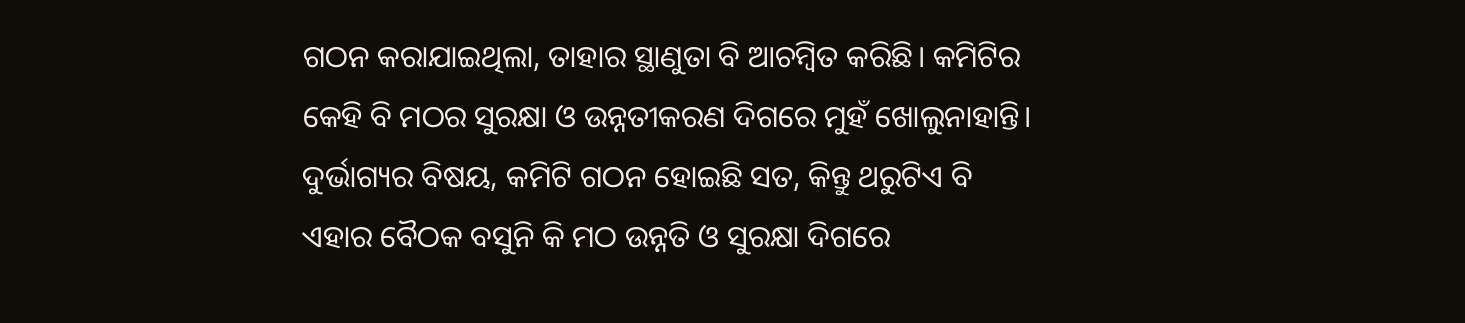ଗଠନ କରାଯାଇଥିଲା, ତାହାର ସ୍ଥାଣୁତା ବି ଆଚମ୍ବିତ କରିଛି। କମିଟିର କେହି ବି ମଠର ସୁରକ୍ଷା ଓ ଉନ୍ନତୀକରଣ ଦିଗରେ ମୁହଁ ଖୋଲୁନାହାନ୍ତି। ଦୁର୍ଭାଗ୍ୟର ବିଷୟ, କମିଟି ଗଠନ ହୋଇଛି ସତ, କିନ୍ତୁ ଥରୁଟିଏ ବି ଏହାର ବୈଠକ ବସୁନି କି ମଠ ଉନ୍ନତି ଓ ସୁରକ୍ଷା ଦିଗରେ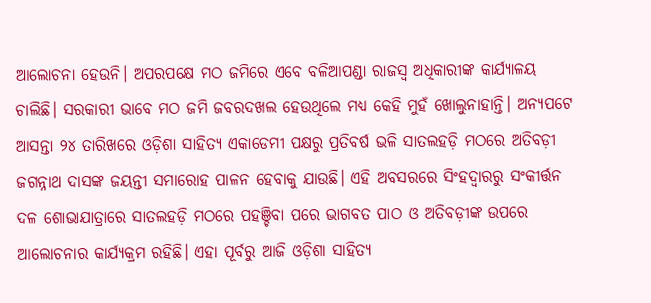ଆଲୋଚନା ହେଉନି। ଅପରପକ୍ଷେ ମଠ ଜମିରେ ଏବେ ବଳିଆପଣ୍ଡା ରାଜସ୍ବ ଅଧିକାରୀଙ୍କ କାର୍ଯ୍ୟାଳୟ ଚାଲିଛି। ସରକାରୀ ଭାବେ ମଠ ଜମି ଜବରଦଖଲ ହେଉଥିଲେ ମଧ୍ୟ କେହି ମୁହଁ ଖୋଲୁନାହାନ୍ତି। ଅନ୍ୟପଟେ ଆସନ୍ତା ୨୪ ତାରିଖରେ ଓଡ଼ିଶା ସାହିତ୍ୟ ଏକାଡେମୀ ପକ୍ଷରୁ ପ୍ରତିବର୍ଷ ଭଳି ସାତଲହଡ଼ି ମଠରେ ଅତିବଡ଼ୀ ଜଗନ୍ନାଥ ଦାସଙ୍କ ଜୟନ୍ତୀ ସମାରୋହ ପାଳନ ହେବାକୁ ଯାଉଛି। ଏହି ଅବସରରେ ସିଂହଦ୍ବାରରୁ ସଂକୀର୍ତ୍ତନ ଦଳ ଶୋଭାଯାତ୍ରାରେ ସାତଲହଡ଼ି ମଠରେ ପହଞ୍ଚିବା ପରେ ଭାଗବତ ପାଠ ଓ ଅତିବଡ଼ୀଙ୍କ ଉପରେ ଆଲୋଚନାର କାର୍ଯ୍ୟକ୍ରମ ରହିଛି। ଏହା ପୂର୍ବରୁ ଆଜି ଓଡ଼ିଶା ସାହିତ୍ୟ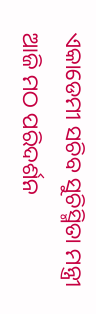ଏକାଡେମୀ ସଚିବ ସୁଚିସ୍ମିତା ମନ୍ତ୍ରୀ ଆଜି ମଠ ପରିଦର୍ଶନ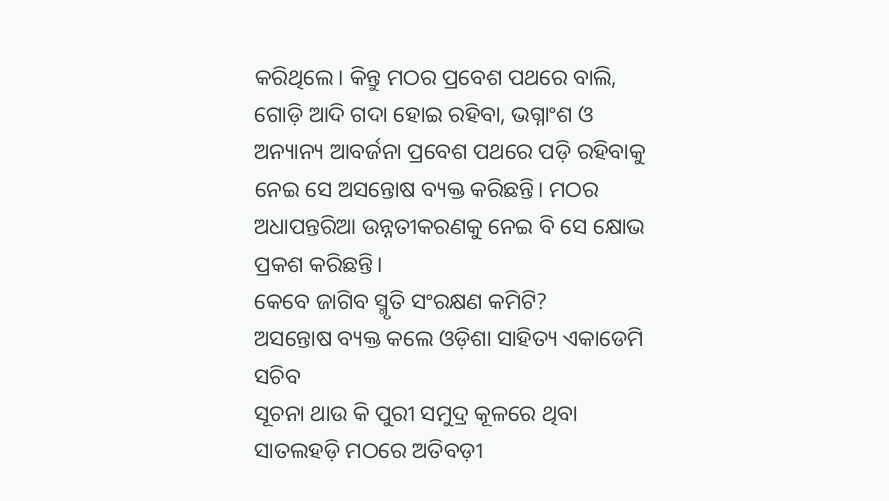କରିଥିଲେ। କିନ୍ତୁ ମଠର ପ୍ରବେଶ ପଥରେ ବାଲି, ଗୋଡ଼ି ଆଦି ଗଦା ହୋଇ ରହିବା, ଭଗ୍ନାଂଶ ଓ ଅନ୍ୟାନ୍ୟ ଆବର୍ଜନା ପ୍ରବେଶ ପଥରେ ପଡ଼ି ରହିବାକୁ ନେଇ ସେ ଅସନ୍ତୋଷ ବ୍ୟକ୍ତ କରିଛନ୍ତି। ମଠର ଅଧାପନ୍ତରିଆ ଉନ୍ନତୀକରଣକୁ ନେଇ ବି ସେ କ୍ଷୋଭ ପ୍ରକଶ କରିଛନ୍ତି।
କେବେ ଜାଗିବ ସ୍ମୃତି ସଂରକ୍ଷଣ କମିଟି?
ଅସନ୍ତୋଷ ବ୍ୟକ୍ତ କଲେ ଓଡ଼ିଶା ସାହିତ୍ୟ ଏକାଡେମି ସଚିବ
ସୂଚନା ଥାଉ କି ପୁରୀ ସମୁଦ୍ର କୂଳରେ ଥିବା ସାତଲହଡ଼ି ମଠରେ ଅତିବଡ଼ୀ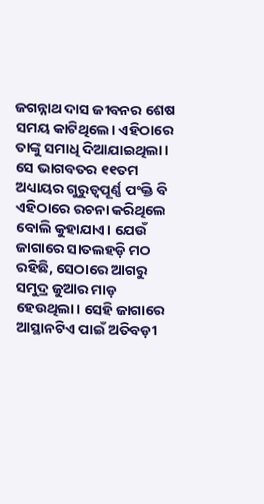ଜଗନ୍ନାଥ ଦାସ ଜୀବନର ଶେଷ ସମୟ କାଟିଥିଲେ। ଏହିଠାରେ ତାଙ୍କୁ ସମାଧି ଦିଆଯାଇଥିଲା। ସେ ଭାଗବତର ୧୧ତମ ଅଧ୍ୟାୟର ଗୁରୁତ୍ବପୂର୍ଣ୍ଣ ପଂକ୍ତି ବି ଏହିଠାରେ ରଚନା କରିଥିଲେ ବୋଲି କୁହାଯାଏ। ଯେଉଁ ଜାଗାରେ ସାତଲହଡ଼ି ମଠ ରହିଛି, ସେଠାରେ ଆଗରୁ ସମୁଦ୍ର ଜୁଆର ମାଡ଼ ହେଉଥିଲା। ସେହି ଜାଗାରେ ଆସ୍ଥାନଟିଏ ପାଇଁ ଅତିବଡ଼ୀ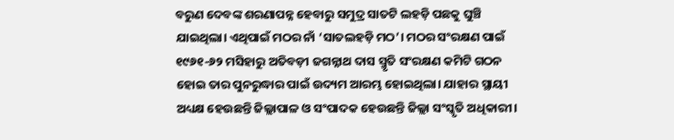ବରୁଣ ଦେବଙ୍କ ଶରଣାପନ୍ନ ହେବାରୁ ସମୁଦ୍ର ସାତଟି ଲହଡ଼ି ପଛକୁ ଘୁଞ୍ଚି ଯାଇଥିଲା। ଏଥିପାଇଁ ମଠର ନାଁ ‘ସାତଲହଡ଼ି ମଠ’। ମଠର ସଂରକ୍ଷଣ ପାଇଁ ୧୯୬୧-୬୨ ମସିହାରୁ ଅତିବଡ଼ୀ ଜଗନ୍ନାଥ ଦାସ ସ୍ମୃତି ସଂରକ୍ଷଣ କମିଟି ଗଠନ ହୋଇ ତାର ପୁନରୁଦ୍ଧାର ପାଇଁ ଉଦ୍ୟମ ଆରମ୍ଭ ହୋଇଥିଲା। ଯାହାର ସ୍ଥାୟୀ ଅଧ୍ୟକ୍ଷ ହେଉଛନ୍ତି ଜିଲ୍ଲାପାଳ ଓ ସଂପାଦକ ହେଉଛନ୍ତି ଜିଲ୍ଲା ସଂସ୍କୃତି ଅଧିକାରୀ।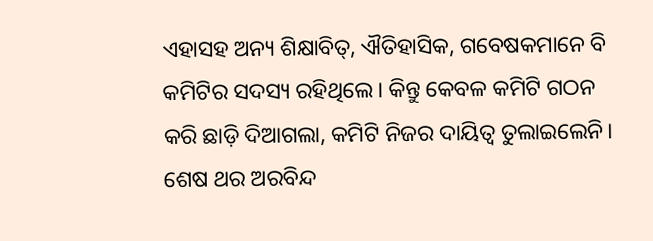ଏହାସହ ଅନ୍ୟ ଶିକ୍ଷାବିତ୍, ଐତିହାସିକ, ଗବେଷକମାନେ ବି କମିଟିର ସଦସ୍ୟ ରହିଥିଲେ। କିନ୍ତୁ କେବଳ କମିଟି ଗଠନ କରି ଛାଡ଼ି ଦିଆଗଲା, କମିଟି ନିଜର ଦାୟିତ୍ବ ତୁଲାଇଲେନି। ଶେଷ ଥର ଅରବିନ୍ଦ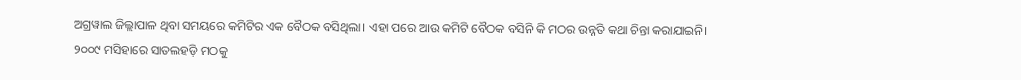ଅଗ୍ରୱାଲ ଜିଲ୍ଲାପାଳ ଥିବା ସମୟରେ କମିଟିର ଏକ ବୈଠକ ବସିଥିଲା। ଏହା ପରେ ଆଉ କମିଟି ବୈଠକ ବସିନି କି ମଠର ଉନ୍ନତି କଥା ଚିନ୍ତା କରାଯାଇନି।
୨୦୦୯ ମସିହାରେ ସାତଲହଡ଼ି ମଠକୁ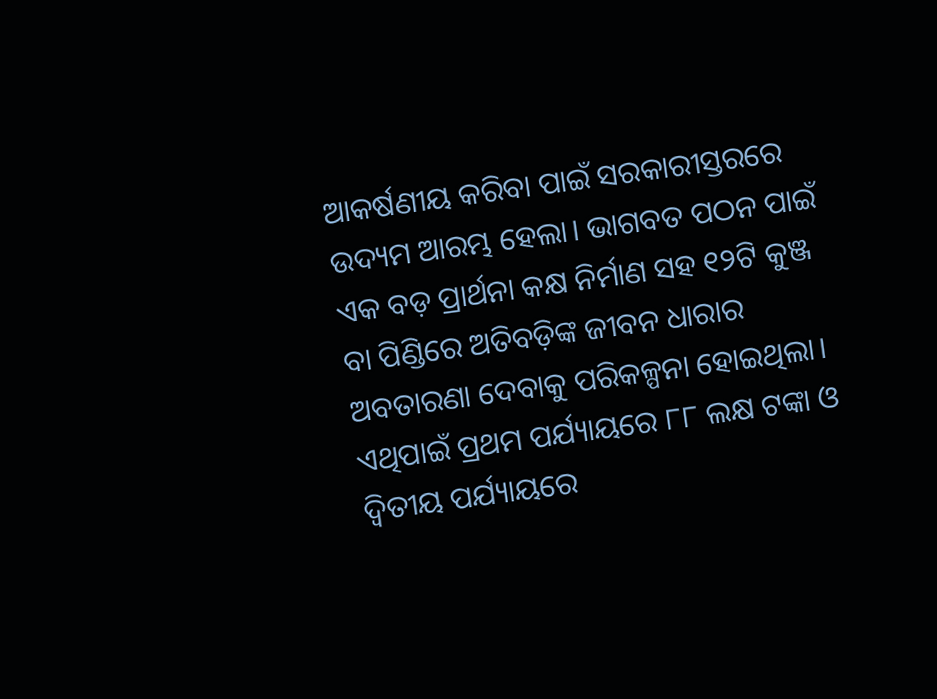ଆକର୍ଷଣୀୟ କରିବା ପାଇଁ ସରକାରୀସ୍ତରରେ ଉଦ୍ୟମ ଆରମ୍ଭ ହେଲା। ଭାଗବତ ପଠନ ପାଇଁ ଏକ ବଡ଼ ପ୍ରାର୍ଥନା କକ୍ଷ ନିର୍ମାଣ ସହ ୧୨ଟି କୁଞ୍ଜ ବା ପିଣ୍ଡିରେ ଅତିବଡ଼ିଙ୍କ ଜୀବନ ଧାରାର ଅବତାରଣା ଦେବାକୁ ପରିକଳ୍ପନା ହୋଇଥିଲା। ଏଥିପାଇଁ ପ୍ରଥମ ପର୍ଯ୍ୟାୟରେ ୮୮ ଲକ୍ଷ ଟଙ୍କା ଓ ଦ୍ବିତୀୟ ପର୍ଯ୍ୟାୟରେ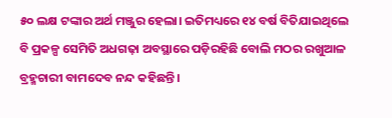୫୦ ଲକ୍ଷ ଟଙ୍କାର ଅର୍ଥ ମଞ୍ଜୁର ହେଲା। ଇତିମଧ୍ୟରେ ୧୪ ବର୍ଷ ବିତିଯାଇଥିଲେ ବି ପ୍ରକଳ୍ପ ସେମିତି ଅଧଗଢ଼ା ଅବସ୍ଥାରେ ପଡ଼ିରହିଛି ବୋଲି ମଠର ରଖୁଆଳ ବ୍ରହ୍ମଚାରୀ ବାମଦେବ ନନ୍ଦ କହିଛନ୍ତି।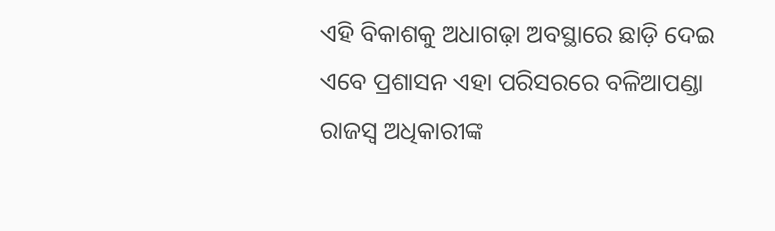ଏହି ବିକାଶକୁ ଅଧାଗଢ଼ା ଅବସ୍ଥାରେ ଛାଡ଼ି ଦେଇ ଏବେ ପ୍ରଶାସନ ଏହା ପରିସରରେ ବଳିଆପଣ୍ଡା ରାଜସ୍ବ ଅଧିକାରୀଙ୍କ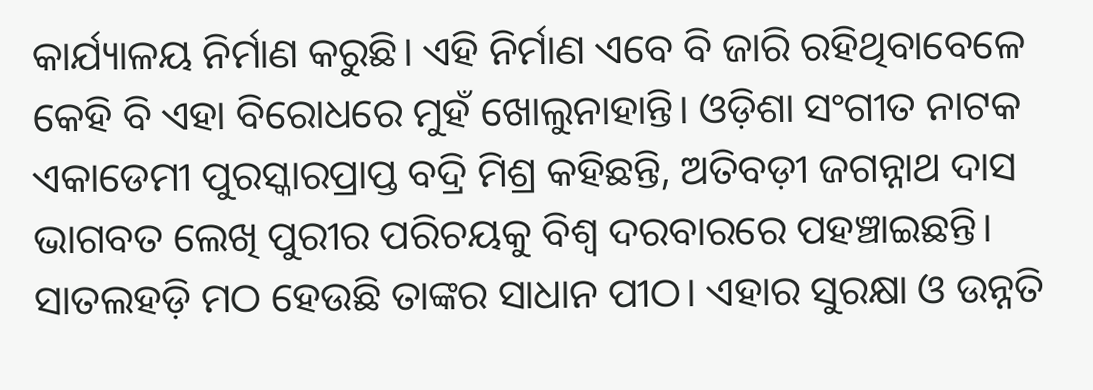କାର୍ଯ୍ୟାଳୟ ନିର୍ମାଣ କରୁଛି। ଏହି ନିର୍ମାଣ ଏବେ ବି ଜାରି ରହିଥିବାବେଳେ କେହି ବି ଏହା ବିରୋଧରେ ମୁହଁ ଖୋଲୁନାହାନ୍ତି। ଓଡ଼ିଶା ସଂଗୀତ ନାଟକ ଏକାଡେମୀ ପୁରସ୍କାରପ୍ରାପ୍ତ ବଦ୍ରି ମିଶ୍ର କହିଛନ୍ତି, ଅତିବଡ଼ୀ ଜଗନ୍ନାଥ ଦାସ ଭାଗବତ ଲେଖି ପୁରୀର ପରିଚୟକୁ ବିଶ୍ବ ଦରବାରରେ ପହଞ୍ଚାଇଛନ୍ତି। ସାତଲହଡ଼ି ମଠ ହେଉଛି ତାଙ୍କର ସାଧାନ ପୀଠ। ଏହାର ସୁରକ୍ଷା ଓ ଉନ୍ନତି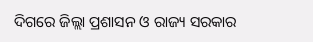ଦିଗରେ ଜିଲ୍ଲା ପ୍ରଶାସନ ଓ ରାଜ୍ୟ ସରକାର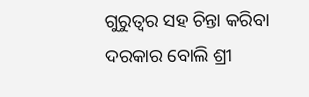ଗୁରୁତ୍ବର ସହ ଚିନ୍ତା କରିବା ଦରକାର ବୋଲି ଶ୍ରୀ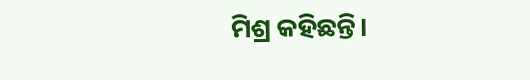ମିଶ୍ର କହିଛନ୍ତି।